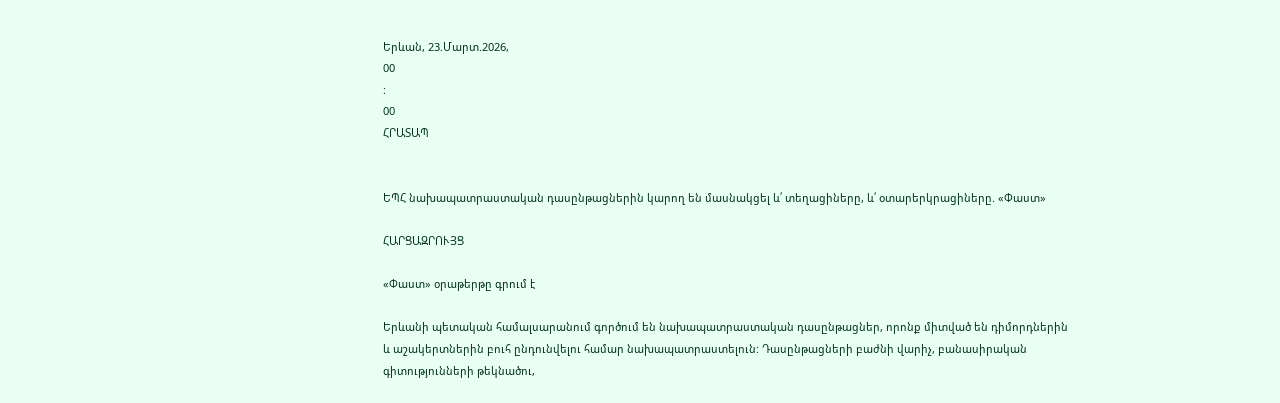Երևան, 23.Մարտ.2026,
00
:
00
ՀՐԱՏԱՊ


ԵՊՀ նախապատրաստական դասընթացներին կարող են մասնակցել և՛ տեղացիները, և՛ օտարերկրացիները. «Փաստ»

ՀԱՐՑԱԶՐՈՒՅՑ

«Փաստ» օրաթերթը գրում է

Երևանի պետական համալսարանում գործում են նախապատրաստական դասընթացներ, որոնք միտված են դիմորդներին և աշակերտներին բուհ ընդունվելու համար նախապատրաստելուն: Դասընթացների բաժնի վարիչ, բանասիրական գիտությունների թեկնածու,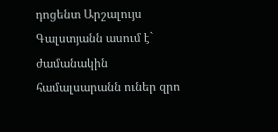դոցենտ Արշալույս Գալստյանն ասում է` ժամանակին համալսարանն ուներ զրո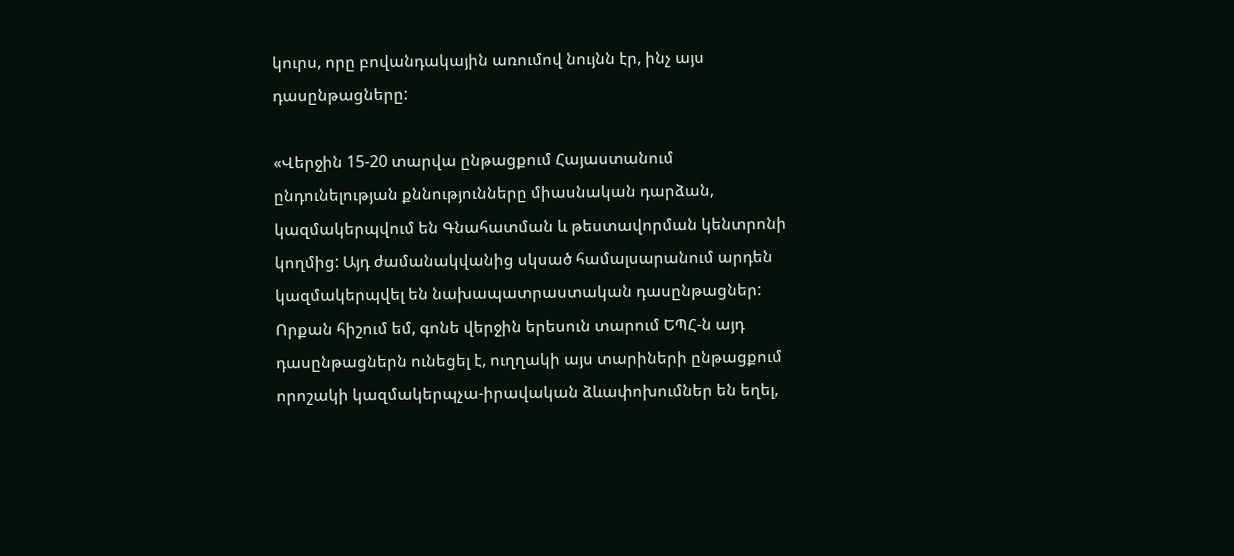կուրս, որը բովանդակային առումով նույնն էր, ինչ այս դասընթացները:

«Վերջին 15-20 տարվա ընթացքում Հայաստանում ընդունելության քննությունները միասնական դարձան, կազմակերպվում են Գնահատման և թեստավորման կենտրոնի կողմից: Այդ ժամանակվանից սկսած համալսարանում արդեն կազմակերպվել են նախապատրաստական դասընթացներ: Որքան հիշում եմ, գոնե վերջին երեսուն տարում ԵՊՀ-ն այդ դասընթացներն ունեցել է, ուղղակի այս տարիների ընթացքում որոշակի կազմակերպչա-իրավական ձևափոխումներ են եղել,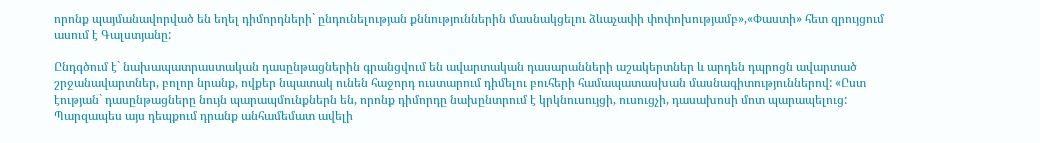որոնք պայմանավորված են եղել դիմորդների` ընդունելության քննություններին մասնակցելու ձևաչափի փոփոխությամբ»,«Փաստի» հետ զրույցում ասում է Գալստյանը:

Ընդգծում է` նախապատրաստական դասընթացներին գրանցվում են ավարտական դասարանների աշակերտներ և արդեն դպրոցն ավարտած շրջանավարտներ, բոլոր նրանք, ովքեր նպատակ ունեն հաջորդ ուստարում դիմելու բուհերի համապատասխան մասնագիտություններով: «Ըստ էության` դասընթացները նույն պարապմունքներն են, որոնք դիմորդը նախընտրում է կրկնուսույցի, ուսուցչի, դասախոսի մոտ պարապելուց: Պարզապես այս դեպքում դրանք անհամեմատ ավելի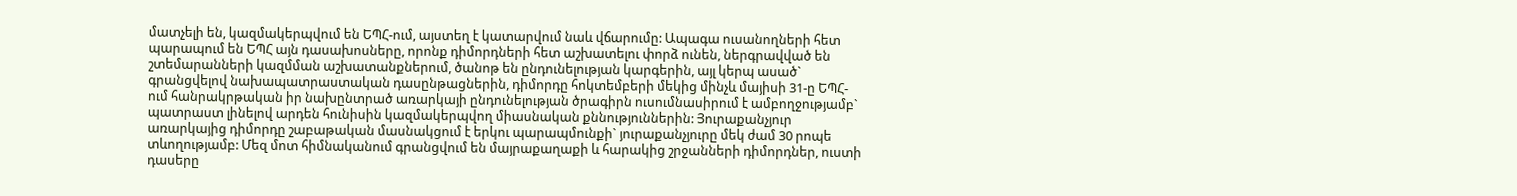մատչելի են, կազմակերպվում են ԵՊՀ-ում, այստեղ է կատարվում նաև վճարումը: Ապագա ուսանողների հետ պարապում են ԵՊՀ այն դասախոսները, որոնք դիմորդների հետ աշխատելու փորձ ունեն, ներգրավված են շտեմարանների կազմման աշխատանքներում, ծանոթ են ընդունելության կարգերին, այլ կերպ ասած` գրանցվելով նախապատրաստական դասընթացներին, դիմորդը հոկտեմբերի մեկից մինչև մայիսի 31-ը ԵՊՀ-ում հանրակրթական իր նախընտրած առարկայի ընդունելության ծրագիրն ուսումնասիրում է ամբողջությամբ` պատրաստ լինելով արդեն հունիսին կազմակերպվող միասնական քննություններին: Յուրաքանչյուր առարկայից դիմորդը շաբաթական մասնակցում է երկու պարապմունքի` յուրաքանչյուրը մեկ ժամ 30 րոպե տևողությամբ: Մեզ մոտ հիմնականում գրանցվում են մայրաքաղաքի և հարակից շրջանների դիմորդներ, ուստի դասերը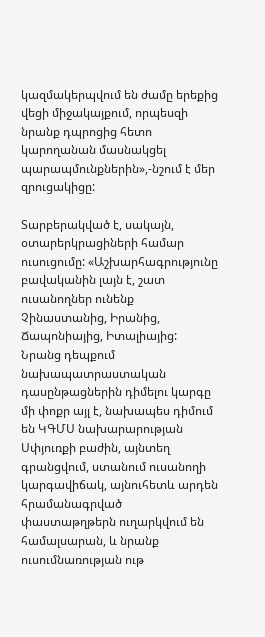կազմակերպվում են ժամը երեքից վեցի միջակայքում, որպեսզի նրանք դպրոցից հետո կարողանան մասնակցել պարապմունքներին»,-նշում է մեր զրուցակիցը:

Տարբերակված է, սակայն, օտարերկրացիների համար ուսուցումը: «Աշխարհագրությունը բավականին լայն է, շատ ուսանողներ ունենք Չինաստանից, Իրանից, Ճապոնիայից, Իտալիայից: Նրանց դեպքում նախապատրաստական դասընթացներին դիմելու կարգը մի փոքր այլ է, նախապես դիմում են ԿԳՄՍ նախարարության Սփյուռքի բաժին, այնտեղ գրանցվում, ստանում ուսանողի կարգավիճակ, այնուհետև արդեն հրամանագրված փաստաթղթերն ուղարկվում են համալսարան, և նրանք ուսումնառության ութ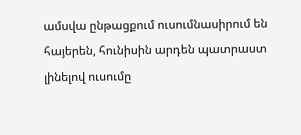ամսվա ընթացքում ուսումնասիրում են հայերեն, հունիսին արդեն պատրաստ լինելով ուսումը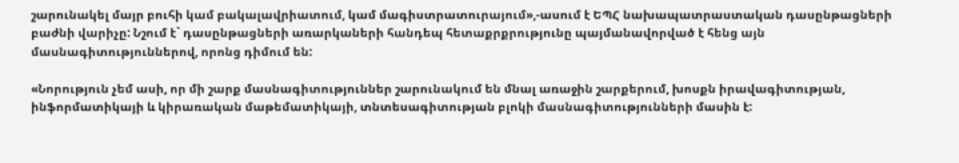շարունակել մայր բուհի կամ բակալավրիատում, կամ մագիստրատուրայում»,-ասում է ԵՊՀ նախապատրաստական դասընթացների բաժնի վարիչը: Նշում է` դասընթացների առարկաների հանդեպ հետաքրքրությունը պայմանավորված է հենց այն մասնագիտություններով, որոնց դիմում են:

«Նորություն չեմ ասի, որ մի շարք մասնագիտություններ շարունակում են մնալ առաջին շարքերում, խոսքն իրավագիտության, ինֆորմատիկայի և կիրառական մաթեմատիկայի, տնտեսագիտության բլոկի մասնագիտությունների մասին է: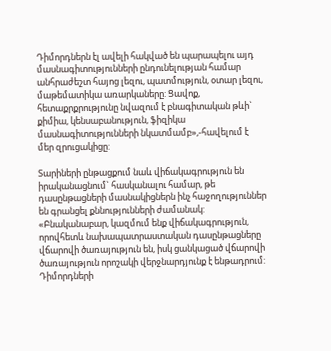Դիմորդներն էլ ավելի հակված են պարապելու այդ մասնագիտությունների ընդունելության համար անհրաժեշտ հայոց լեզու, պատմություն, օտար լեզու, մաթեմատիկա առարկաները: Ցավոք, հետաքրքրությունը նվազում է բնագիտական թևի` քիմիա, կենսաբանություն, ֆիզիկա մասնագիտությունների նկատմամբ»,-հավելում է մեր զրուցակիցը:

Տարիների ընթացքում նաև վիճակագրություն են իրականացնում` հասկանալու համար, թե դասընթացների մասնակիցներն ինչ հաջողություններ են գրանցել քննությունների ժամանակ: «Բնականաբար, կազմում ենք վիճակագրություն, որովհետև նախապատրաստական դասընթացները վճարովի ծառայություն են, իսկ ցանկացած վճարովի ծառայություն որոշակի վերջնարդյունք է ենթադրում: Դիմորդների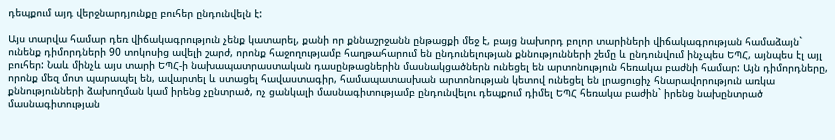դեպքում այդ վերջնարդյունքը բուհեր ընդունվելն է:

Այս տարվա համար դեռ վիճակագրություն չենք կատարել, քանի որ քննաշրջանն ընթացքի մեջ է, բայց նախորդ բոլոր տարիների վիճակագրության համաձայն` ունենք դիմորդների 90 տոկոսից ավելի շարժ, որոնք հաջողությամբ հաղթահարում են ընդունելության քննությունների շեմը և ընդունվում ինչպես ԵՊՀ, այնպես էլ այլ բուհեր: Նաև մինչև այս տարի ԵՊՀ-ի նախապատրաստական դասընթացներին մասնակցածներն ունեցել են արտոնություն հեռակա բաժնի համար: Այն դիմորդները, որոնք մեզ մոտ պարապել են, ավարտել և ստացել հավաստագիր, համապատասխան արտոնության կետով ունեցել են լրացուցիչ հնարավորություն առկա քննությունների ձախողման կամ իրենց չընտրած, ոչ ցանկալի մասնագիտությամբ ընդունվելու դեպքում դիմել ԵՊՀ հեռակա բաժին` իրենց նախընտրած մասնագիտության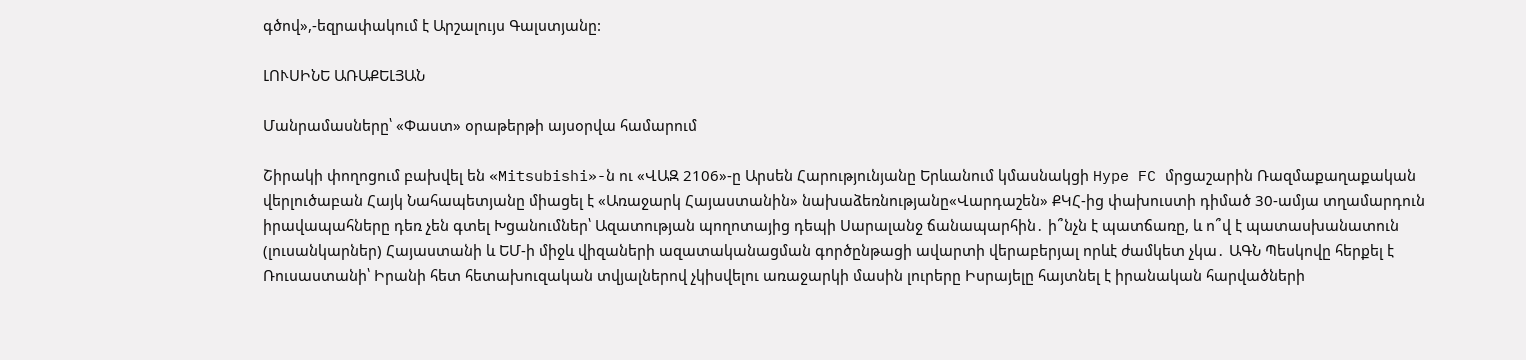գծով»,-եզրափակում է Արշալույս Գալստյանը:

ԼՈՒՍԻՆԵ ԱՌԱՔԵԼՅԱՆ

Մանրամասները՝ «Փաստ» օրաթերթի այսօրվա համարում

Շիրակի փողոցում բախվել են «Mitsubishi»-ն ու «ՎԱԶ 2106»-ը Արսեն Հարությունյանը Երևանում կմասնակցի Hype FC մրցաշարին Ռազմաքաղաքական վերլուծաբան Հայկ Նահապետյանը միացել է «Առաջարկ Հայաստանին» նախաձեռնությանը«Վարդաշեն» ՔԿՀ-ից փախուստի դիմած 30-ամյա տղամարդուն իրավապահները դեռ չեն գտել Խցանումներ՝ Ազատության պողոտայից դեպի Սարալանջ ճանապարհին․ ի՞նչն է պատճառը, և ո՞վ է պատասխանատուն (լուսանկարներ) Հայաստանի և ԵՄ-ի միջև վիզաների ազատականացման գործընթացի ավարտի վերաբերյալ որևէ ժամկետ չկա․ ԱԳՆ Պեսկովը հերքել է Ռուսաստանի՝ Իրանի հետ հետախուզական տվյալներով չկիսվելու առաջարկի մասին լուրերը Իսրայելը հայտնել է իրանական հարվածների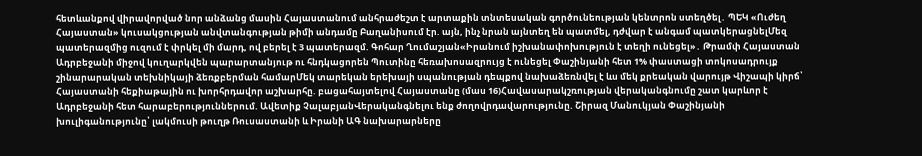հետևանքով վիրավորված նոր անձանց մասին Հայաստանում անհրաժեշտ է արտաքին տնտեսական գործունեության կենտրոն ստեղծել․ ՊԵԿ «Ուժեղ Հայաստան» կուսակցության անվտանգության թիմի անդամը Բաղանիսում էր. այն, ինչ նրան այնտեղ են պատմել, դժվար է անգամ պատկերացնելՄեզ պատերազմից ուզում է փրկել մի մարդ, ով բերել է 3 պատերազմ. Գոհար Ղումաշյան«Իրանում իշխանափոխություն է տեղի ունեցել»․ Թրամփ Հայաստան Ադրբեջանի միջով կուղարկվեն պարարտանյութ ու հնդկացորեն Պուտինը հեռախոսազրույց է ունեցել Փաշինյանի հետ 1% փաստացի տոկոսադրույք շինարարական տեխնիկայի ձեռքբերման համարՄեկ տարեկան երեխայի սպանության դեպքով նախաձեռնվել է ևս մեկ քրեական վարույթ Վիշապի կիրճ՝ Հայաստանի հեքիաթային ու խորհրդավոր աշխարհը. բացահայտելով Հայաստանը (մաս 16)Հավասարակշռության վերականգնումը շատ կարևոր է Ադրբեջանի հետ հարաբերություններում. Ավետիք ՉալաբյանՎերականգնելու ենք ժողովրդավարությունը. Շիրազ Մանուկյան Փաշինյանի խուլիգանությունը՝ լակմուսի թուղթ Ռուսաստանի և Իրանի ԱԳ նախարարները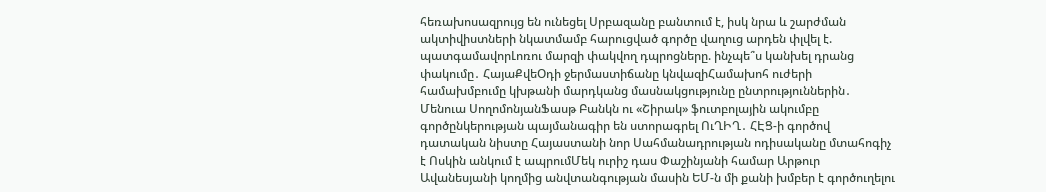հեռախոսազրույց են ունեցել Սրբազանը բանտում է, իսկ նրա և շարժման ակտիվիստների նկատմամբ հարուցված գործը վաղուց արդեն փլվել է. պատգամավորԼոռու մարզի փակվող դպրոցները. ինչպե՞ս կանխել դրանց փակումը․ ՀայաՔվեՕդի ջերմաստիճանը կնվազիՀամախոհ ուժերի համախմբումը կխթանի մարդկանց մասնակցությունը ընտրություններին․ Մենուա ՍողոմոնյանՖասթ Բանկն ու «Շիրակ» ֆուտբոլային ակումբը գործընկերության պայմանագիր են ստորագրել ՈւՂԻՂ․ ՀԷՑ-ի գործով դատական նիստը Հայաստանի նոր Սահմանադրության ոդիսականը մտահոգիչ է Ոսկին անկում է ապրումՄեկ ուրիշ դաս Փաշինյանի համար Արթուր Ավանեսյանի կողմից անվտանգության մասին ԵՄ-ն մի քանի խմբեր է գործուղելու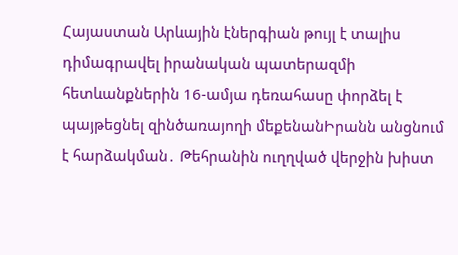Հայաստան Արևային էներգիան թույլ է տալիս դիմագրավել իրանական պատերազմի հետևանքներին 16-ամյա դեռահասը փորձել է պայթեցնել զինծառայողի մեքենանԻրանն անցնում է հարձակման․ Թեհրանին ուղղված վերջին խիստ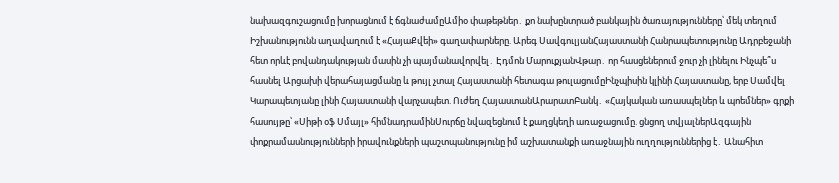նախազգուշացումը խորացնում է ճգնաժամըԱմիօ փաթեթներ․ քո նախընտրած բանկային ծառայությունները՝ մեկ տեղում Իշխանությունն աղավաղում է «ՀայաՔվեի» գաղափարները. Արեգ ՍավգուլյանՀայաստանի Հանրապետությունը Ադրբեջանի հետ որևէ բովանդակության մասին չի պայմանավորվել․ Էդմոն ՄարուքյանՎթար․ որ հասցեներում ջուր չի լինելու Ինչպե՞ս հասնել Արցախի վերահայացմանը և թույլ չտալ Հայաստանի հետագա թուլացումըԻնչպիսին կլինի Հայաստանը, երբ Սամվել Կարապետյանը լինի Հայաստանի վարչապետ. Ուժեղ ՀայաստանԱրարատԲանկ․ «Հայկական առասպելներ և պոեմներ» գրքի հասույթը՝ «Սիթի օֆ Սմայլ» հիմնադրամինՍուրճը նվազեցնում է քաղցկեղի առաջացումը. ցնցող տվյալներԱզգային փոքրամասնությունների իրավունքների պաշտպանությունը իմ աշխատանքի առաջնային ուղղություններից է․ Անահիտ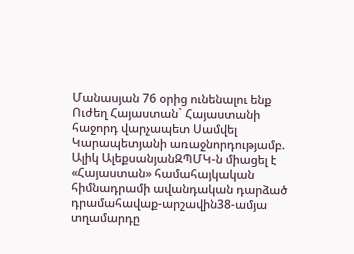Մանասյան 76 օրից ունենալու ենք Ուժեղ Հայաստան` Հայաստանի հաջորդ վարչապետ Սամվել Կարապետյանի առաջնորդությամբ. Ալիկ ԱլեքսանյանԶՊՄԿ-ն միացել է «Հայաստան» համահայկական հիմնադրամի ավանդական դարձած դրամահավաք-արշավին38-ամյա տղամարդը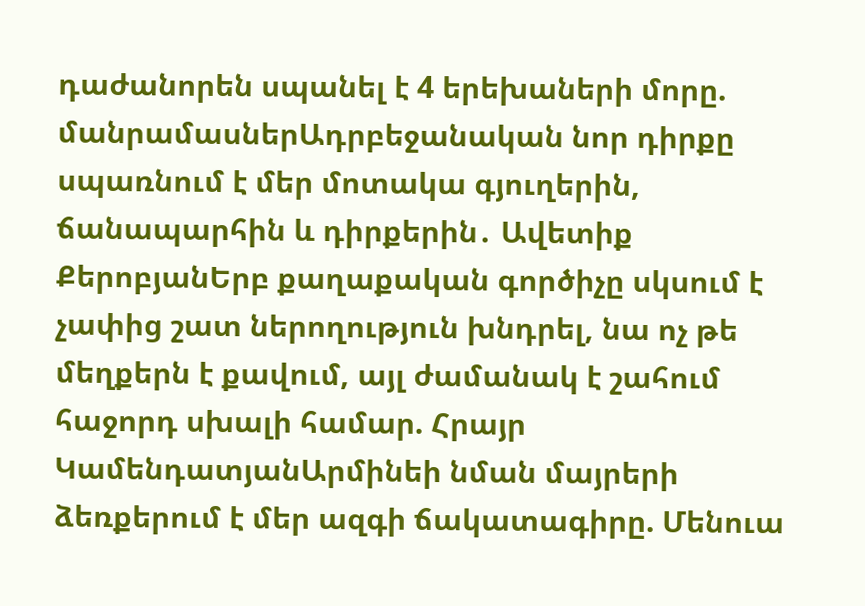դաժանորեն սպանել է 4 երեխաների մորը. մանրամասներԱդրբեջանական նոր դիրքը սպառնում է մեր մոտակա գյուղերին, ճանապարհին և դիրքերին․ Ավետիք ՔերոբյանԵրբ քաղաքական գործիչը սկսում է չափից շատ ներողություն խնդրել, նա ոչ թե մեղքերն է քավում, այլ ժամանակ է շահում հաջորդ սխալի համար. Հրայր ԿամենդատյանԱրմինեի նման մայրերի ձեռքերում է մեր ազգի ճակատագիրը. Մենուա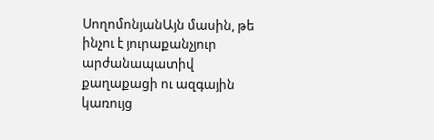ՍողոմոնյանԱյն մասին, թե ինչու է յուրաքանչյուր արժանապատիվ քաղաքացի ու ազգային կառույց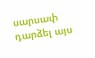սարսափ դարձել այս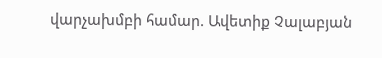վարչախմբի համար. Ավետիք Չալաբյան